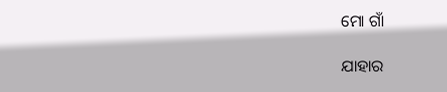ମୋ ଗାଁ

ଯାହାର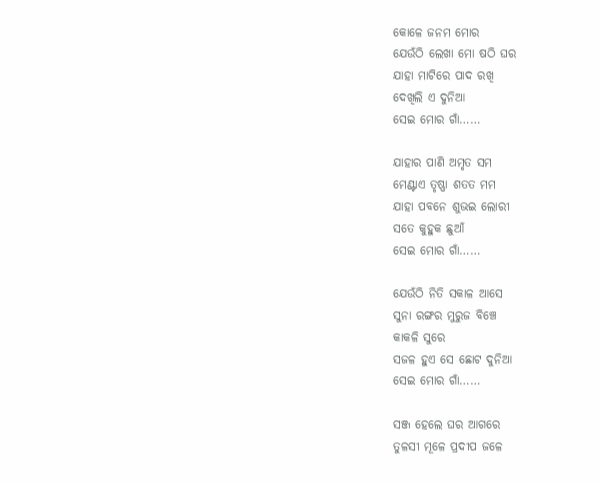କୋଳେ ଜନମ ମୋର
ଯେଉଁଠି ଲେଖା ମୋ ଷଠି ଘର
ଯାହା ମାଟିରେ ପାଦ ରଖି
ଦେଖିଲି ଏ ଦୁନିଆ
ସେଇ ମୋର ଗାଁ……

ଯାହାର ପାଣି ଅମୃତ ସମ
ମେଣ୍ଟାଏ ତୃଷ୍ଣା ଶତତ ମମ
ଯାହା ପବନେ ଶୁଭଇ ଲୋରୀ
ସତେ କୁହୁକ ଛୁଆଁ
ସେଇ ମୋର ଗାଁ……

ଯେଉଁଠି ନିତି ସକାଳ ଆସେ
ସୁନା ରଙ୍ଗର ମୁରୁଜ ବିଞ୍ଚେ
କାକଳି ସୁରେ
ସଜଳ ହୁଏ ସେ ଛୋଟ ଦୁନିଆ
ସେଇ ମୋର ଗାଁ……

ସଞ୍ଜ ହେଲେ ଘର ଆଗରେ
ତୁଳସୀ ମୂଳେ ପ୍ରଦୀପ ଜଳେ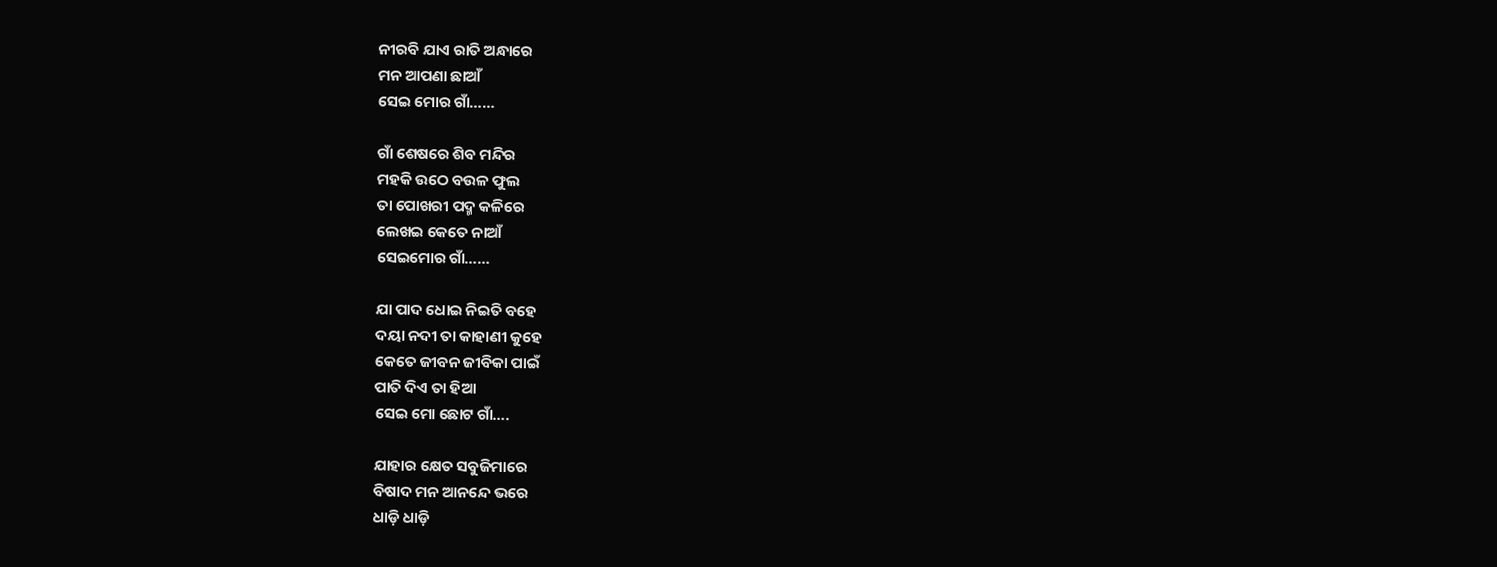ନୀରବି ଯାଏ ରାତି ଅନ୍ଧାରେ
ମନ ଆପଣା ଛାଆଁ
ସେଇ ମୋର ଗାଁ……

ଗାଁ ଶେଷରେ ଶିବ ମନ୍ଦିର
ମହକି ଉଠେ ବଉଳ ଫୁଲ
ତା ପୋଖରୀ ପଦ୍ମ କଳିରେ
ଲେଖଇ କେତେ ନାଆଁ
ସେଇମୋର ଗାଁ……

ଯା ପାଦ ଧୋଇ ନିଇତି ବହେ
ଦୟା ନଦୀ ତା କାହାଣୀ କୁହେ
କେତେ ଜୀବନ ଜୀବିକା ପାଇଁ
ପାତି ଦିଏ ତା ହିଆ
ସେଇ ମୋ ଛୋଟ ଗାଁ….

ଯାହାର କ୍ଷେତ ସବୁଜିମାରେ
ବିଷାଦ ମନ ଆନନ୍ଦେ ଭରେ
ଧାଡ଼ି ଧାଡ଼ି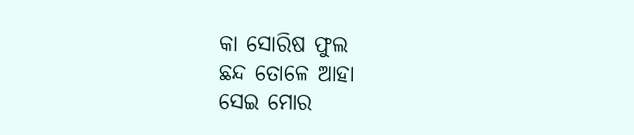କା ସୋରିଷ ଫୁଲ
ଛନ୍ଦ ତୋଳେ ଆହା
ସେଇ ମୋର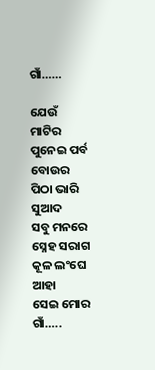ଗାଁ……

ଯେଉଁ ମାଟିର ପୁନେଇ ପର୍ବ
ବୋଉର ପିଠା ଭାରି ସୁଆଦ
ସବୁ ମନରେ ସ୍ନେହ ସରାଗ
କୂଳ ଲଂଘେ ଆହା
ସେଇ ମୋର ଗାଁ…..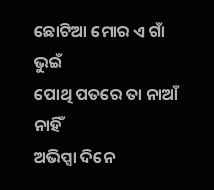ଛୋଟିଆ ମୋର ଏ ଗାଁ ଭୁଇଁ
ପୋଥି ପତରେ ତା ନାଆଁ ନାହିଁ
ଅଭିପ୍ସା ଦିନେ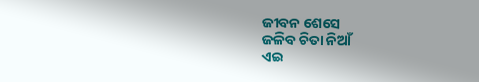ଜୀବନ ଶେସେ
ଜଳିବ ଚିତା ନିଆଁ
ଏଇ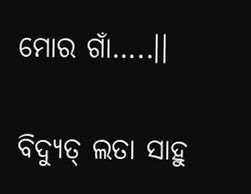ମୋର ଗାଁ…..।।

ବିଦ୍ୟୁତ୍ ଲତା ସାହୁ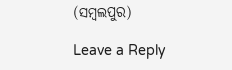(ସମ୍ବଲପୁର)

Leave a Reply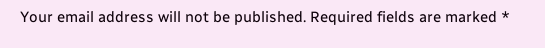Your email address will not be published. Required fields are marked *